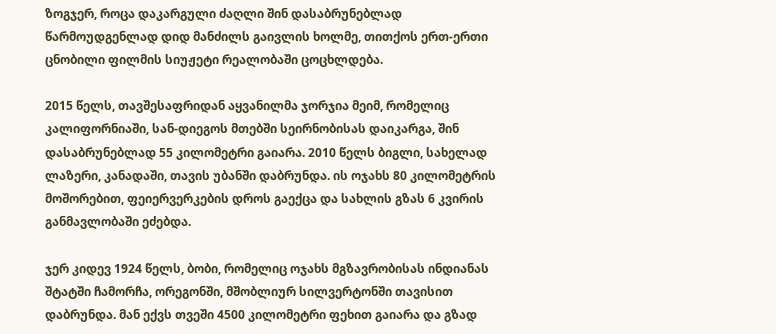ზოგჯერ, როცა დაკარგული ძაღლი შინ დასაბრუნებლად წარმოუდგენლად დიდ მანძილს გაივლის ხოლმე, თითქოს ერთ-ერთი ცნობილი ფილმის სიუჟეტი რეალობაში ცოცხლდება.

2015 წელს, თავშესაფრიდან აყვანილმა ჯორჯია მეიმ, რომელიც კალიფორნიაში, სან-დიეგოს მთებში სეირნობისას დაიკარგა, შინ დასაბრუნებლად 55 კილომეტრი გაიარა. 2010 წელს ბიგლი, სახელად ლაზერი, კანადაში, თავის უბანში დაბრუნდა. ის ოჯახს 80 კილომეტრის მოშორებით, ფეიერვერკების დროს გაექცა და სახლის გზას 6 კვირის განმავლობაში ეძებდა.

ჯერ კიდევ 1924 წელს, ბობი, რომელიც ოჯახს მგზავრობისას ინდიანას შტატში ჩამორჩა, ორეგონში, მშობლიურ სილვერტონში თავისით დაბრუნდა. მან ექვს თვეში 4500 კილომეტრი ფეხით გაიარა და გზად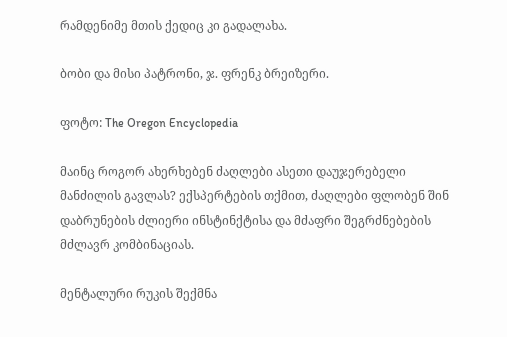რამდენიმე მთის ქედიც კი გადალახა.

ბობი და მისი პატრონი, ჯ. ფრენკ ბრეიზერი.

ფოტო: The Oregon Encyclopedia

მაინც როგორ ახერხებენ ძაღლები ასეთი დაუჯერებელი მანძილის გავლას? ექსპერტების თქმით, ძაღლები ფლობენ შინ დაბრუნების ძლიერი ინსტინქტისა და მძაფრი შეგრძნებების მძლავრ კომბინაციას.

მენტალური რუკის შექმნა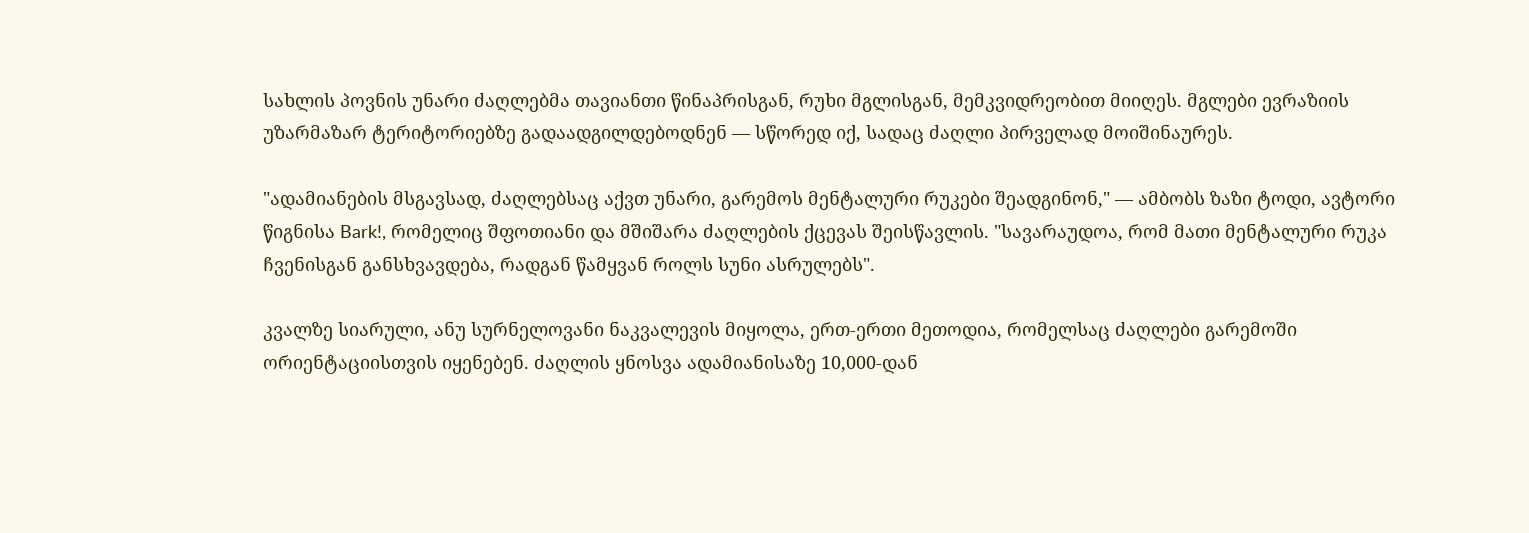სახლის პოვნის უნარი ძაღლებმა თავიანთი წინაპრისგან, რუხი მგლისგან, მემკვიდრეობით მიიღეს. მგლები ევრაზიის უზარმაზარ ტერიტორიებზე გადაადგილდებოდნენ — სწორედ იქ, სადაც ძაღლი პირველად მოიშინაურეს.

"ადამიანების მსგავსად, ძაღლებსაც აქვთ უნარი, გარემოს მენტალური რუკები შეადგინონ," — ამბობს ზაზი ტოდი, ავტორი წიგნისა Bark!, რომელიც შფოთიანი და მშიშარა ძაღლების ქცევას შეისწავლის. "სავარაუდოა, რომ მათი მენტალური რუკა ჩვენისგან განსხვავდება, რადგან წამყვან როლს სუნი ასრულებს".

კვალზე სიარული, ანუ სურნელოვანი ნაკვალევის მიყოლა, ერთ-ერთი მეთოდია, რომელსაც ძაღლები გარემოში ორიენტაციისთვის იყენებენ. ძაღლის ყნოსვა ადამიანისაზე 10,000-დან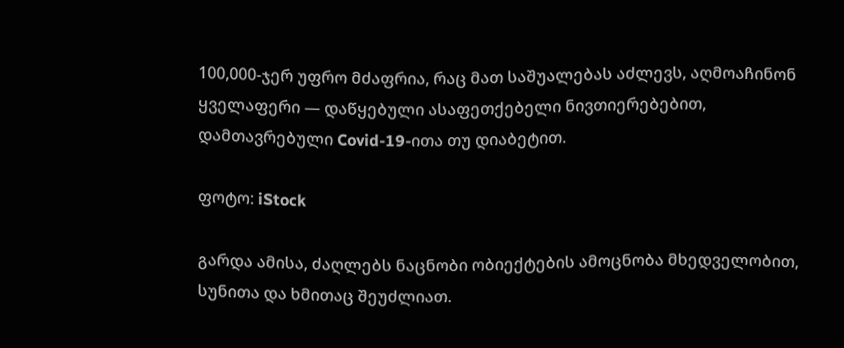100,000-ჯერ უფრო მძაფრია, რაც მათ საშუალებას აძლევს, აღმოაჩინონ ყველაფერი — დაწყებული ასაფეთქებელი ნივთიერებებით, დამთავრებული Covid-19-ითა თუ დიაბეტით.

ფოტო: iStock

გარდა ამისა, ძაღლებს ნაცნობი ობიექტების ამოცნობა მხედველობით, სუნითა და ხმითაც შეუძლიათ.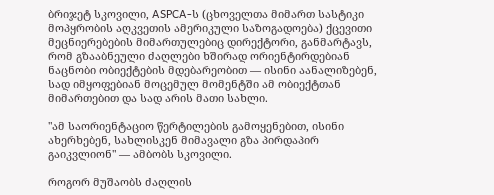ბრიჯეტ სკოვილი, ASPCA-ს (ცხოველთა მიმართ სასტიკი მოპყრობის აღკვეთის ამერიკული საზოგადოება) ქცევითი მეცნიერებების მიმართულებიც დირექტორი, განმარტავს, რომ გზააბნეული ძაღლები ხშირად ორიენტირდებიან ნაცნობი ობიექტების მდებარეობით — ისინი აანალიზებენ, სად იმყოფებიან მოცემულ მომენტში ამ ობიექტთან მიმართებით და სად არის მათი სახლი.

"ამ საორიენტაციო წერტილების გამოყენებით, ისინი ახერხებენ, სახლისკენ მიმავალი გზა პირდაპირ გაიკვლიონ" — ამბობს სკოვილი.

როგორ მუშაობს ძაღლის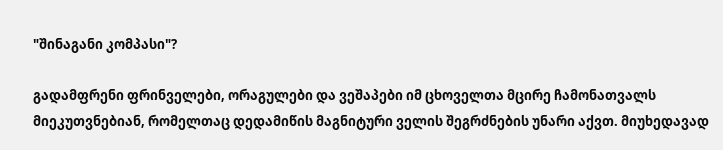"შინაგანი კომპასი"?

გადამფრენი ფრინველები, ორაგულები და ვეშაპები იმ ცხოველთა მცირე ჩამონათვალს მიეკუთვნებიან, რომელთაც დედამიწის მაგნიტური ველის შეგრძნების უნარი აქვთ. მიუხედავად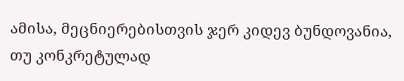ამისა, მეცნიერებისთვის ჯერ კიდევ ბუნდოვანია, თუ კონკრეტულად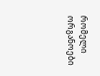რომელი ორგანოები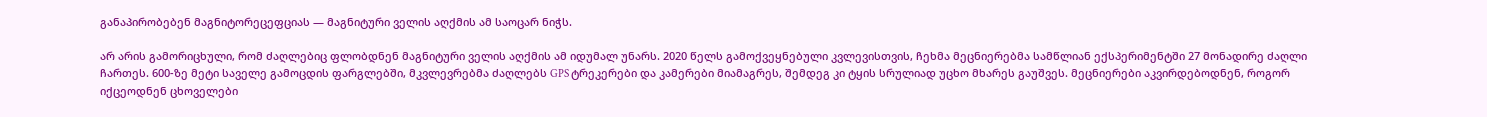განაპირობებენ მაგნიტორეცეფციას — მაგნიტური ველის აღქმის ამ საოცარ ნიჭს.

არ არის გამორიცხული, რომ ძაღლებიც ფლობდნენ მაგნიტური ველის აღქმის ამ იდუმალ უნარს. 2020 წელს გამოქვეყნებული კვლევისთვის, ჩეხმა მეცნიერებმა სამწლიან ექსპერიმენტში 27 მონადირე ძაღლი ჩართეს. 600-ზე მეტი საველე გამოცდის ფარგლებში, მკვლევრებმა ძაღლებს GPS ტრეკერები და კამერები მიამაგრეს, შემდეგ კი ტყის სრულიად უცხო მხარეს გაუშვეს. მეცნიერები აკვირდებოდნენ, როგორ იქცეოდნენ ცხოველები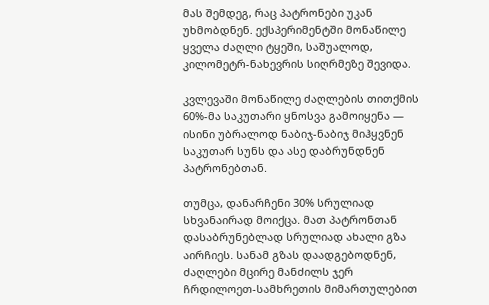მას შემდეგ, რაც პატრონები უკან უხმობდნენ. ექსპერიმენტში მონაწილე ყველა ძაღლი ტყეში, საშუალოდ, კილომეტრ-ნახევრის სიღრმეზე შევიდა.

კვლევაში მონაწილე ძაღლების თითქმის 60%-მა საკუთარი ყნოსვა გამოიყენა — ისინი უბრალოდ ნაბიჯ-ნაბიჯ მიჰყვნენ საკუთარ სუნს და ასე დაბრუნდნენ პატრონებთან.

თუმცა, დანარჩენი 30% სრულიად სხვანაირად მოიქცა. მათ პატრონთან დასაბრუნებლად სრულიად ახალი გზა აირჩიეს. სანამ გზას დაადგებოდნენ, ძაღლები მცირე მანძილს ჯერ ჩრდილოეთ-სამხრეთის მიმართულებით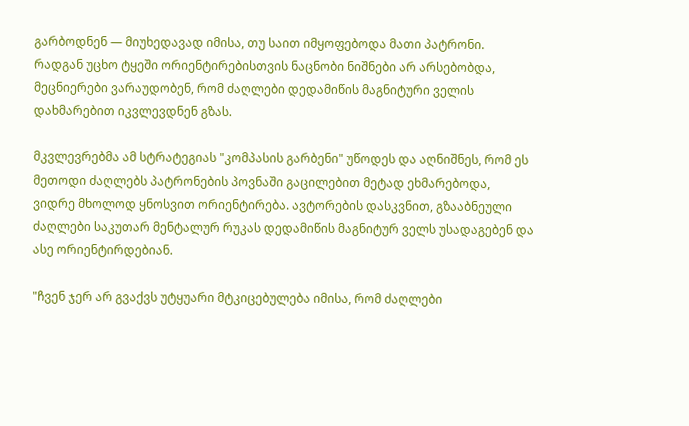გარბოდნენ — მიუხედავად იმისა, თუ საით იმყოფებოდა მათი პატრონი. რადგან უცხო ტყეში ორიენტირებისთვის ნაცნობი ნიშნები არ არსებობდა, მეცნიერები ვარაუდობენ, რომ ძაღლები დედამიწის მაგნიტური ველის დახმარებით იკვლევდნენ გზას.

მკვლევრებმა ამ სტრატეგიას "კომპასის გარბენი" უწოდეს და აღნიშნეს, რომ ეს მეთოდი ძაღლებს პატრონების პოვნაში გაცილებით მეტად ეხმარებოდა, ვიდრე მხოლოდ ყნოსვით ორიენტირება. ავტორების დასკვნით, გზააბნეული ძაღლები საკუთარ მენტალურ რუკას დედამიწის მაგნიტურ ველს უსადაგებენ და ასე ორიენტირდებიან.

"ჩვენ ჯერ არ გვაქვს უტყუარი მტკიცებულება იმისა, რომ ძაღლები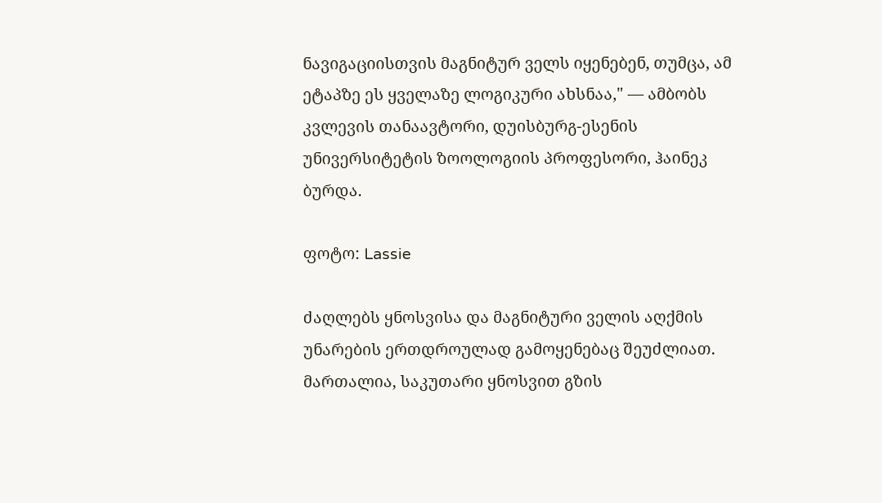ნავიგაციისთვის მაგნიტურ ველს იყენებენ, თუმცა, ამ ეტაპზე ეს ყველაზე ლოგიკური ახსნაა," — ამბობს კვლევის თანაავტორი, დუისბურგ-ესენის უნივერსიტეტის ზოოლოგიის პროფესორი, ჰაინეკ ბურდა.

ფოტო: Lassie

ძაღლებს ყნოსვისა და მაგნიტური ველის აღქმის უნარების ერთდროულად გამოყენებაც შეუძლიათ. მართალია, საკუთარი ყნოსვით გზის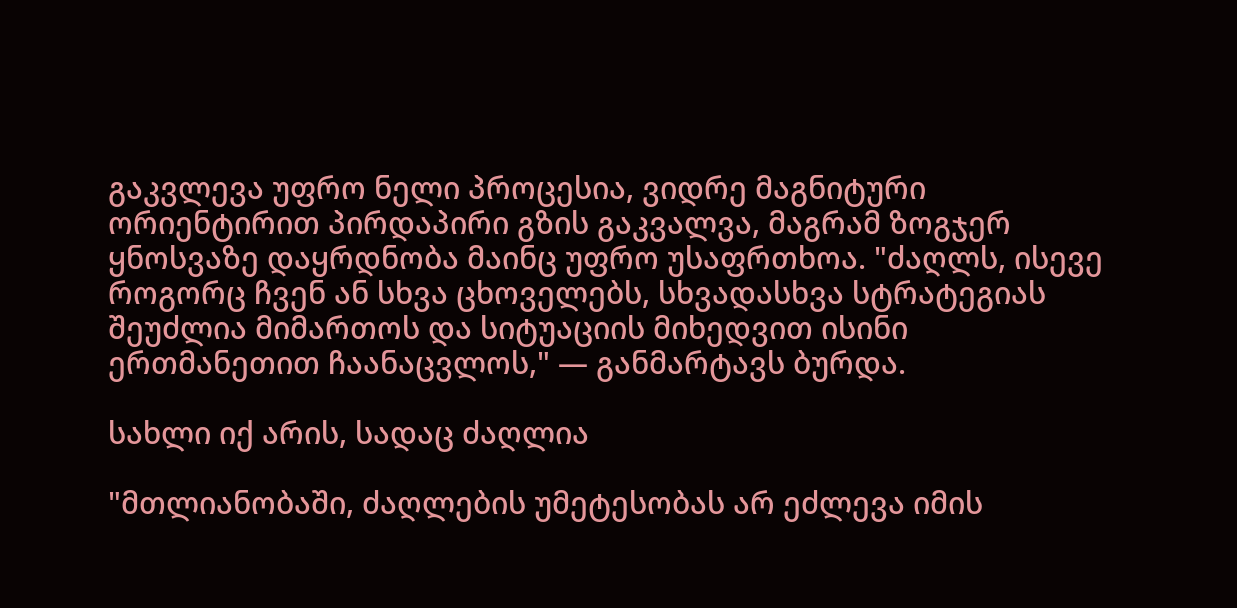გაკვლევა უფრო ნელი პროცესია, ვიდრე მაგნიტური ორიენტირით პირდაპირი გზის გაკვალვა, მაგრამ ზოგჯერ ყნოსვაზე დაყრდნობა მაინც უფრო უსაფრთხოა. "ძაღლს, ისევე როგორც ჩვენ ან სხვა ცხოველებს, სხვადასხვა სტრატეგიას შეუძლია მიმართოს და სიტუაციის მიხედვით ისინი ერთმანეთით ჩაანაცვლოს," — განმარტავს ბურდა.

სახლი იქ არის, სადაც ძაღლია

"მთლიანობაში, ძაღლების უმეტესობას არ ეძლევა იმის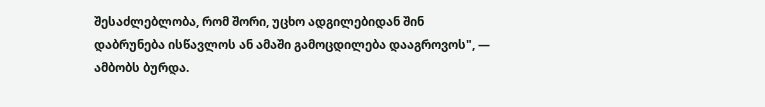შესაძლებლობა, რომ შორი, უცხო ადგილებიდან შინ დაბრუნება ისწავლოს ან ამაში გამოცდილება დააგროვოს", — ამბობს ბურდა.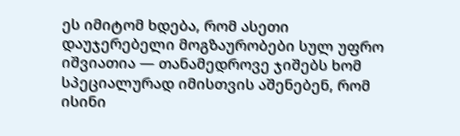ეს იმიტომ ხდება, რომ ასეთი დაუჯერებელი მოგზაურობები სულ უფრო იშვიათია — თანამედროვე ჯიშებს ხომ სპეციალურად იმისთვის აშენებენ, რომ ისინი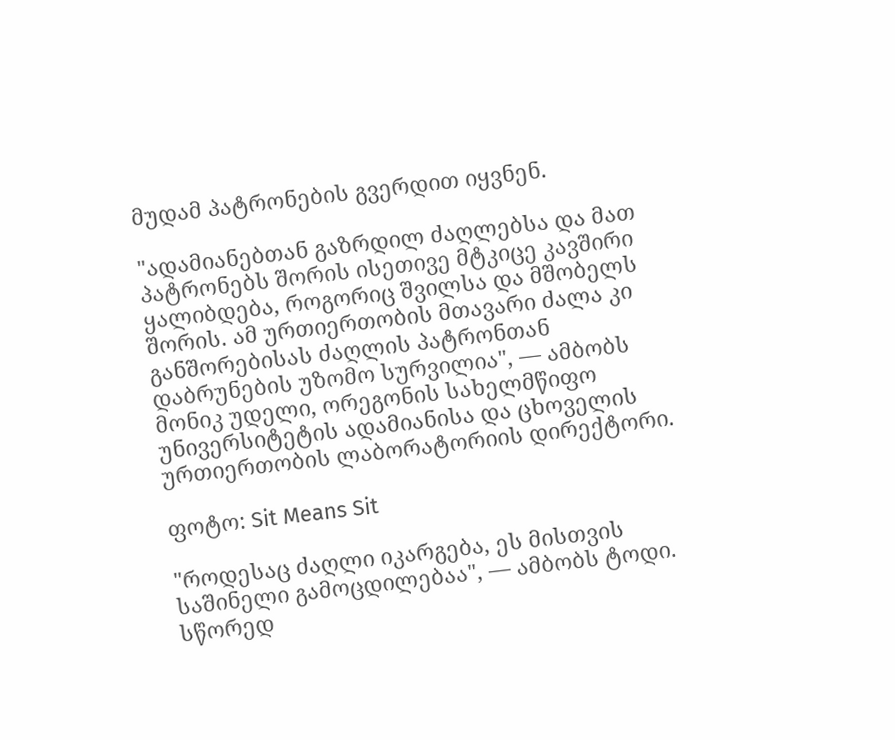მუდამ პატრონების გვერდით იყვნენ.

"ადამიანებთან გაზრდილ ძაღლებსა და მათ პატრონებს შორის ისეთივე მტკიცე კავშირი ყალიბდება, როგორიც შვილსა და მშობელს შორის. ამ ურთიერთობის მთავარი ძალა კი განშორებისას ძაღლის პატრონთან დაბრუნების უზომო სურვილია", — ამბობს მონიკ უდელი, ორეგონის სახელმწიფო უნივერსიტეტის ადამიანისა და ცხოველის ურთიერთობის ლაბორატორიის დირექტორი.

ფოტო: Sit Means Sit

"როდესაც ძაღლი იკარგება, ეს მისთვის საშინელი გამოცდილებაა", — ამბობს ტოდი. სწორედ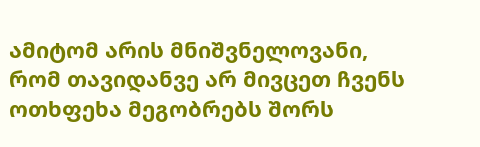ამიტომ არის მნიშვნელოვანი, რომ თავიდანვე არ მივცეთ ჩვენს ოთხფეხა მეგობრებს შორს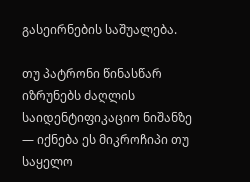გასეირნების საშუალება.

თუ პატრონი წინასწარ იზრუნებს ძაღლის საიდენტიფიკაციო ნიშანზე — იქნება ეს მიკროჩიპი თუ საყელო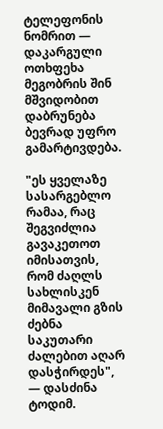ტელეფონის ნომრით — დაკარგული ოთხფეხა მეგობრის შინ მშვიდობით დაბრუნება ბევრად უფრო გამარტივდება.

"ეს ყველაზე სასარგებლო რამაა, რაც შეგვიძლია გავაკეთოთ იმისათვის, რომ ძაღლს სახლისკენ მიმავალი გზის ძებნა საკუთარი ძალებით აღარ დასჭირდეს", — დასძინა ტოდიმ.